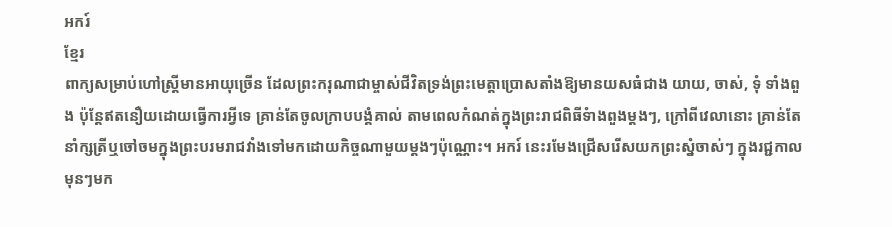អករ៍
ខ្មែរ
ពាក្យសម្រាប់ហៅស្ត្រីមានអាយុច្រើន ដែលព្រះករុណាជាម្ចាស់ជីវិតទ្រង់ព្រះមេត្តាប្រោសតាំងឱ្យមានយសធំជាង យាយ, ចាស់, ទុំ ទាំងពួង ប៉ុន្តែឥតនឿយដោយធ្វើការអ្វីទេ គ្រាន់តែចូលក្រាបបង្គំគាល់ តាមពេលកំណត់ក្នុងព្រះរាជពិធីទំាងពួងម្ដងៗ, ក្រៅពីវេលានោះ គ្រាន់តែនាំក្សត្រីឬចៅចមក្នុងព្រះបរមរាជវាំងទៅមកដោយកិច្ចណាមួយម្ដងៗប៉ុណ្ណោះ។ អករ៍ នេះរមែងជ្រើសរើសយកព្រះស្នំចាស់ៗ ក្នុងរជ្ជកាលមុនៗមក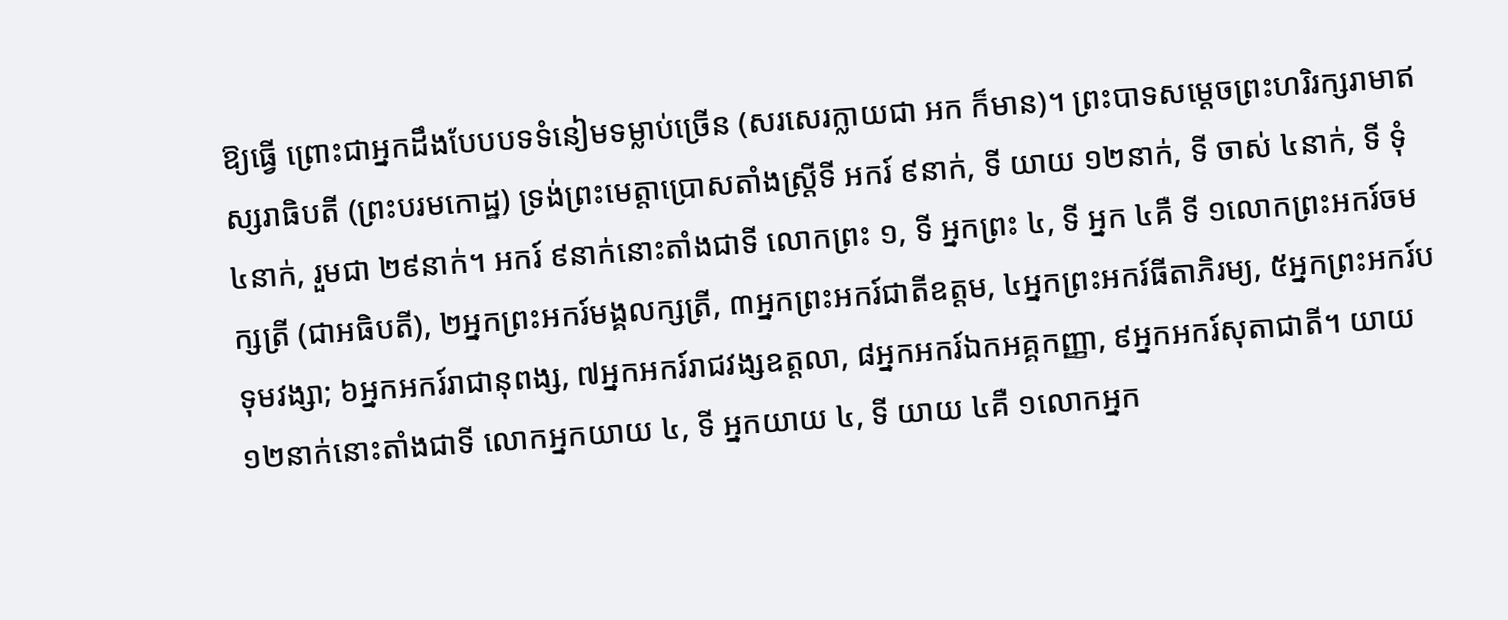ឱ្យធ្វើ ព្រោះជាអ្នកដឹងបែបបទទំនៀមទម្លាប់ច្រើន (សរសេរក្លាយជា អក ក៏មាន)។ ព្រះបាទសម្ដេចព្រះហរិរក្សរាមាឥស្សរាធិបតី (ព្រះបរមកោដ្ឋ) ទ្រង់ព្រះមេត្តាប្រោសតាំងស្ត្រីទី អករ៍ ៩នាក់, ទី យាយ ១២នាក់, ទី ចាស់ ៤នាក់, ទី ទុំ ៤នាក់, រួមជា ២៩នាក់។ អករ៍ ៩នាក់នោះតាំងជាទី លោកព្រះ ១, ទី អ្នកព្រះ ៤, ទី អ្នក ៤គឺ ទី ១លោកព្រះអករ៍ចមក្សត្រី (ជាអធិបតី), ២អ្នកព្រះអករ៍មង្គលក្សត្រី, ៣អ្នកព្រះអករ៍ជាតីឧត្តម, ៤អ្នកព្រះអករ៍ធីតាភិរម្យ, ៥អ្នកព្រះអករ៍បទុមវង្សា; ៦អ្នកអករ៍រាជានុពង្ស, ៧អ្នកអករ៍រាជវង្សឧត្តលា, ៨អ្នកអករ៍ឯកអគ្គកញ្ញា, ៩អ្នកអករ៍សុតាជាតី។ យាយ ១២នាក់នោះតាំងជាទី លោកអ្នកយាយ ៤, ទី អ្នកយាយ ៤, ទី យាយ ៤គឺ ១លោកអ្នក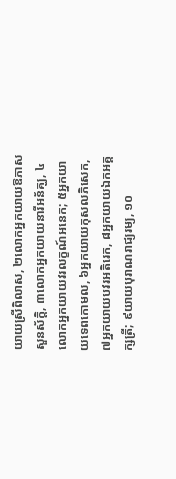យាយស្រីពិលាស, ២លោកអ្នកយាយឱភាសសួនស័ក្ដិ, ៣លោកអ្នកយាយនារីអន័គ្ឃ, ៤លោកអ្នកយាយវរលក្ខណ៍អនេក; ៥អ្នកយាយទេពកោមល, ៦អ្នកយាយកុសលភិសេក, ៧អ្នកយាយបវរអតិរេក, ៨អ្នកយាយឯកអគ្គក្សត្រី; ៩យាយបុរាណរាជ្យរម្យ, ១០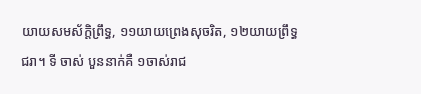យាយសមស័ក្ដិព្រឹទ្ធ, ១១យាយព្រេងសុចរិត, ១២យាយព្រឹទ្ធជរា។ ទី ចាស់ បួននាក់គឺ ១ចាស់រាជ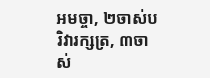អមច្ចា, ២ចាស់បរិវារក្សត្រ, ៣ចាស់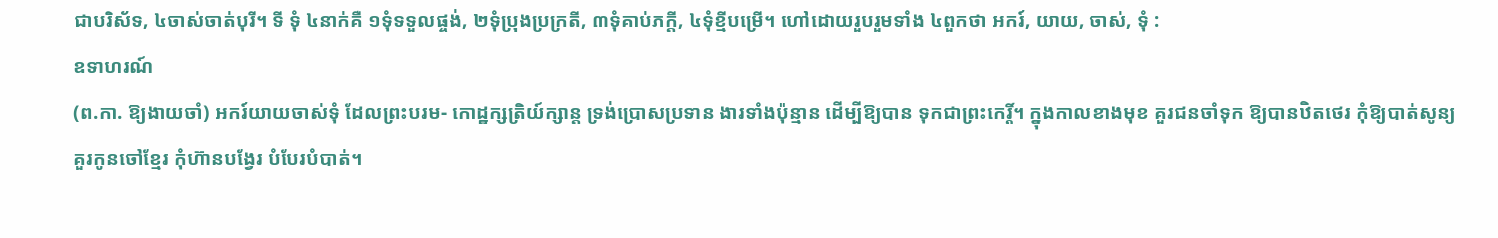ជាបរិស័ទ, ៤ចាស់ចាត់បុរី។ ទី ទុំ ៤នាក់គឺ ១ទុំទទួលផ្ចង់, ២ទុំប្រុងប្រក្រតី, ៣ទុំគាប់ភក្ដី, ៤ទុំខ្មីបម្រើ។ ហៅដោយរួបរួមទាំង ៤ពួកថា អករ៍, យាយ, ចាស់, ទុំ :
ឧទាហរណ៍
(ព.កា. ឱ្យងាយចាំ) អករ៍យាយចាស់ទុំ ដែលព្រះបរម- កោដ្ឋក្សត្រិយ៍ក្សាន្ត ទ្រង់ប្រោសប្រទាន ងារទាំងប៉ុន្មាន ដើម្បីឱ្យបាន ទុកជាព្រះកេរ្តិ៍។ ក្នុងកាលខាងមុខ គួរជនចាំទុក ឱ្យបានឋិតថេរ កុំឱ្យបាត់សូន្យ គួរកូនចៅខ្មែរ កុំហ៊ានបង្វែរ បំបែរបំបាត់។